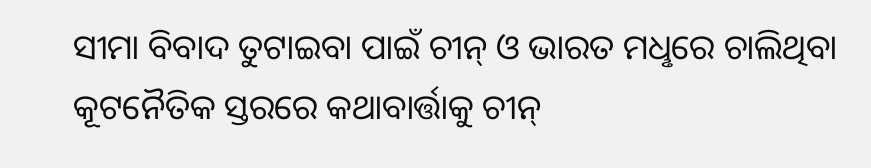ସୀମା ବିବାଦ ତୁଟାଇବା ପାଇଁ ଚୀନ୍ ଓ ଭାରତ ମଧୢରେ ଚାଲିଥିବା କୂଟନୈତିକ ସ୍ତରରେ କଥାବାର୍ତ୍ତାକୁ ଚୀନ୍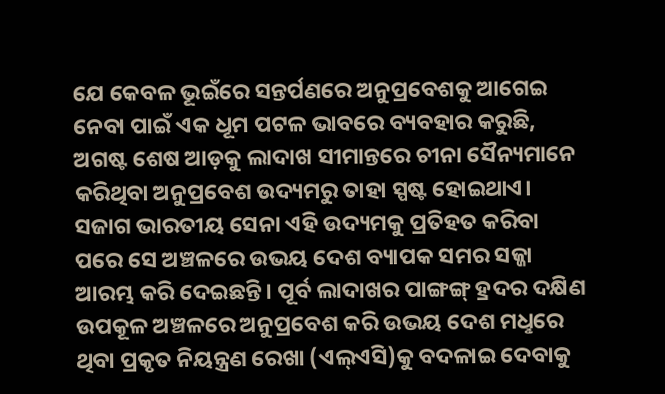ଯେ କେବଳ ଭୂଇଁରେ ସନ୍ତର୍ପଣରେ ଅନୁପ୍ରବେଶକୁ ଆଗେଇ ନେବା ପାଇଁ ଏକ ଧୂମ ପଟଳ ଭାବରେ ବ୍ୟବହାର କରୁଛି, ଅଗଷ୍ଟ ଶେଷ ଆଡ଼କୁ ଲାଦାଖ ସୀମାନ୍ତରେ ଚୀନା ସୈନ୍ୟମାନେ କରିଥିବା ଅନୁପ୍ରବେଶ ଉଦ୍ୟମରୁ ତାହା ସ୍ପଷ୍ଟ ହୋଇଥାଏ। ସଜାଗ ଭାରତୀୟ ସେନା ଏହି ଉଦ୍ୟମକୁ ପ୍ରତିହତ କରିବା ପରେ ସେ ଅଞ୍ଚଳରେ ଉଭୟ ଦେଶ ବ୍ୟାପକ ସମର ସଜ୍ଜା ଆରମ୍ଭ କରି ଦେଇଛନ୍ତି। ପୂର୍ବ ଲାଦାଖର ପାଙ୍ଗଙ୍ଗ୍ ହ୍ରଦର ଦକ୍ଷିଣ ଉପକୂଳ ଅଞ୍ଚଳରେ ଅନୁପ୍ରବେଶ କରି ଉଭୟ ଦେଶ ମଧୢରେ ଥିବା ପ୍ରକୃତ ନିୟନ୍ତ୍ରଣ ରେଖା (ଏଲ୍ଏସି)କୁ ବଦଳାଇ ଦେବାକୁ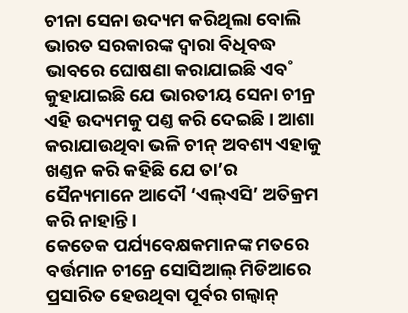ଚୀନା ସେନା ଉଦ୍ୟମ କରିଥିଲା ବୋଲି ଭାରତ ସରକାରଙ୍କ ଦ୍ବାରା ବିଧିବଦ୍ଧ ଭାବରେ ଘୋଷଣା କରାଯାଇଛି ଏବ˚ କୁହାଯାଇଛି ଯେ ଭାରତୀୟ ସେନା ଚୀନ୍ର ଏହି ଉଦ୍ୟମକୁ ପଣ୍ତ କରି ଦେଇଛି। ଆଶା କରାଯାଉଥିବା ଭଳି ଚୀନ୍ ଅବଶ୍ୟ ଏହାକୁ ଖଣ୍ତନ କରି କହିଛି ଯେ ତା’ର ସୈନ୍ୟମାନେ ଆଦୌ ‘ଏଲ୍ଏସି’ ଅତିକ୍ରମ କରି ନାହାନ୍ତି।
କେତେକ ପର୍ଯ୍ୟବେକ୍ଷକମାନଙ୍କ ମତରେ ବର୍ତ୍ତମାନ ଚୀନ୍ରେ ସୋସିଆଲ୍ ମିଡିଆରେ ପ୍ରସାରିତ ହେଉଥିବା ପୂର୍ବର ଗଲ୍ଵାନ୍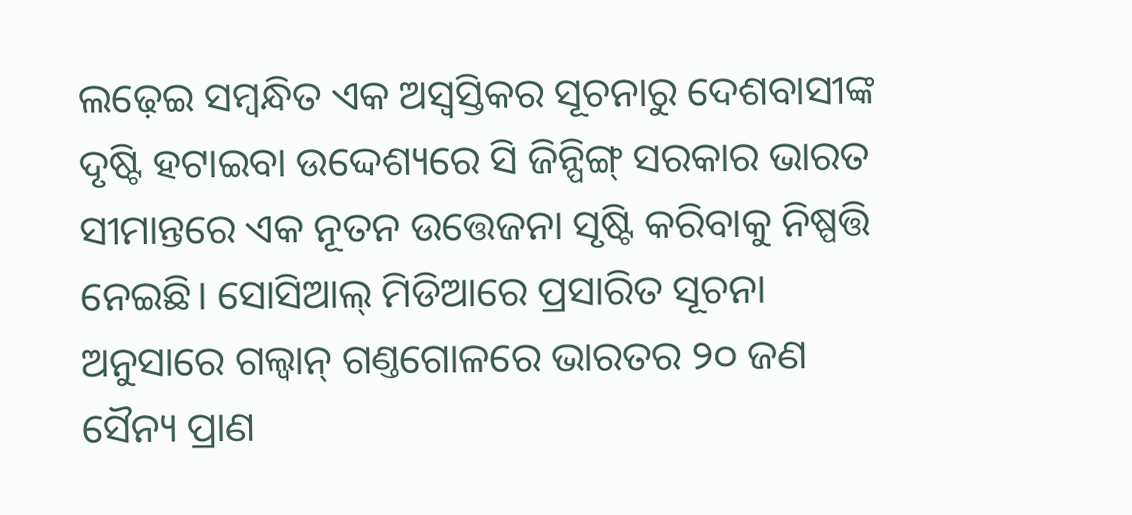ଲଢ଼େଇ ସମ୍ବନ୍ଧିତ ଏକ ଅସ୍ବସ୍ତିକର ସୂଚନାରୁ ଦେଶବାସୀଙ୍କ ଦୃଷ୍ଟି ହଟାଇବା ଉଦ୍ଦେଶ୍ୟରେ ସି ଜିନ୍ପିଙ୍ଗ୍ ସରକାର ଭାରତ ସୀମାନ୍ତରେ ଏକ ନୂତନ ଉତ୍ତେଜନା ସୃଷ୍ଟି କରିବାକୁ ନିଷ୍ପତ୍ତି ନେଇଛି। ସୋସିଆଲ୍ ମିଡିଆରେ ପ୍ରସାରିତ ସୂଚନା ଅନୁସାରେ ଗଲ୍ଵାନ୍ ଗଣ୍ତଗୋଳରେ ଭାରତର ୨୦ ଜଣ ସୈନ୍ୟ ପ୍ରାଣ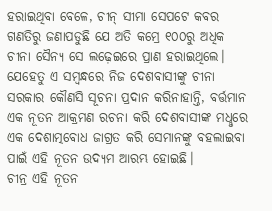ହରାଇଥିବା ବେଳେ, ଚୀନ୍ ସୀମା ସେପଟେ କବର ଗଣତିରୁ ଜଣାପଡୁଛି ଯେ ଅତି କମ୍ରେ ୧୦୦ରୁ ଅଧିକ ଚୀନା ସୈନ୍ୟ ସେ ଲଢ଼େଇରେ ପ୍ରାଣ ହରାଇଥିଲେ। ଯେହେତୁ ଏ ସମ୍ବନ୍ଧରେ ନିଜ ଦେଶବାସୀଙ୍କୁ ଚୀନା ସରକାର କୌଣସି ସୂଚନା ପ୍ରଦାନ କରିନାହାନ୍ତି, ବର୍ତ୍ତମାନ ଏକ ନୂତନ ଆକ୍ରମଣ ରଚନା କରି ଦେଶବାସୀଙ୍କ ମଧୢରେ ଏକ ଦେଶାତ୍ମବୋଧ ଜାଗ୍ରତ କରି ସେମାନଙ୍କୁ ବହଲାଇବା ପାଇଁ ଏହି ନୂତନ ଉଦ୍ୟମ ଆରମ୍ଭ ହୋଇଛି।
ଚୀନ୍ର ଏହି ନୂତନ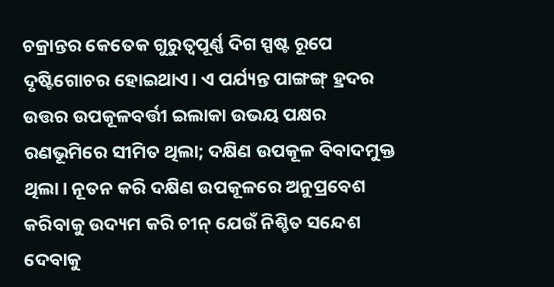ଚକ୍ରାନ୍ତର କେତେକ ଗୁରୁତ୍ବପୂର୍ଣ୍ଣ ଦିଗ ସ୍ପଷ୍ଟ ରୂପେ ଦୃଷ୍ଟିଗୋଚର ହୋଇଥାଏ। ଏ ପର୍ଯ୍ୟନ୍ତ ପାଙ୍ଗଙ୍ଗ୍ ହ୍ରଦର ଉତ୍ତର ଉପକୂଳବର୍ତ୍ତୀ ଇଲାକା ଉଭୟ ପକ୍ଷର ରଣଭୂମିରେ ସୀମିତ ଥିଲା; ଦକ୍ଷିଣ ଉପକୂଳ ବିବାଦମୁକ୍ତ ଥିଲା। ନୂତନ କରି ଦକ୍ଷିଣ ଉପକୂଳରେ ଅନୁପ୍ରବେଶ କରିବାକୁ ଉଦ୍ୟମ କରି ଚୀନ୍ ଯେଉଁ ନିଶ୍ଚିତ ସନ୍ଦେଶ ଦେବାକୁ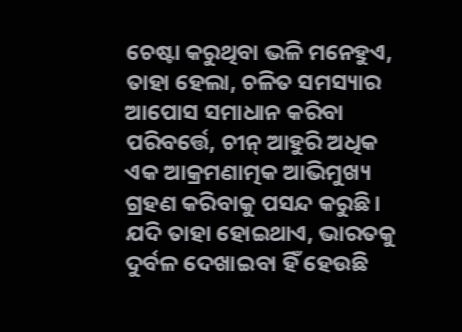ଚେଷ୍ଟା କରୁଥିବା ଭଳି ମନେହୁଏ, ତାହା ହେଲା, ଚଳିତ ସମସ୍ୟାର ଆପୋସ ସମାଧାନ କରିବା ପରିବର୍ତ୍ତେ, ଚୀନ୍ ଆହୁରି ଅଧିକ ଏକ ଆକ୍ରମଣାତ୍ମକ ଆଭିମୁଖ୍ୟ ଗ୍ରହଣ କରିବାକୁ ପସନ୍ଦ କରୁଛି।
ଯଦି ତାହା ହୋଇଥାଏ, ଭାରତକୁ ଦୁର୍ବଳ ଦେଖାଇବା ହିଁ ହେଉଛି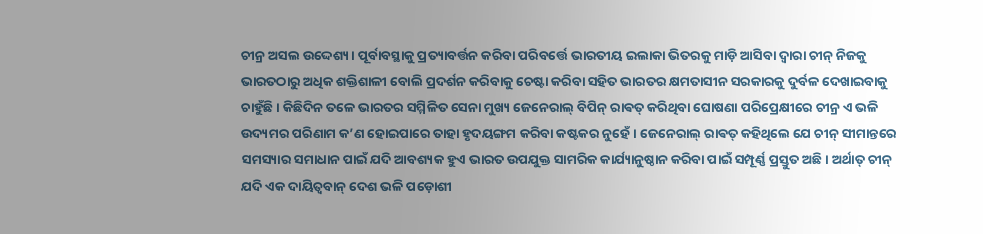ଚୀନ୍ର ଅସଲ ଉଦ୍ଦେଶ୍ୟ। ପୂର୍ବାବସ୍ଥାକୁ ପ୍ରତ୍ୟାବର୍ତ୍ତନ କରିବା ପରିବର୍ତ୍ତେ ଭାରତୀୟ ଇଲାକା ଭିତରକୁ ମାଡ଼ି ଆସିବା ଦ୍ବାରା ଚୀନ୍ ନିଜକୁ ଭାରତଠାରୁ ଅଧିକ ଶକ୍ତିଶାଳୀ ବୋଲି ପ୍ରଦର୍ଶନ କରିବାକୁ ଚେଷ୍ଟା କରିବା ସହିତ ଭାରତର କ୍ଷମତାସୀନ ସରକାରକୁ ଦୁର୍ବଳ ଦେଖାଇବାକୁ ଚାହୁଁଛି। କିଛିଦିନ ତଳେ ଭାରତର ସମ୍ମିଳିତ ସେନା ମୁଖ୍ୟ ଜେନେରାଲ୍ ବିପିନ୍ ରାଵତ୍ କରିଥିବା ଘୋଷଣା ପରିପ୍ରେକ୍ଷୀରେ ଚୀନ୍ର ଏ ଭଳି ଉଦ୍ୟମର ପରିଣାମ କ’ଣ ହୋଇପାରେ ତାହା ହୃଦୟଙ୍ଗମ କରିବା କଷ୍ଟକର ନୁହେଁ। ଜେନେରାଲ୍ ରାଵତ୍ କହିଥିଲେ ଯେ ଚୀନ୍ ସୀମାନ୍ତରେ ସମସ୍ୟାର ସମାଧାନ ପାଇଁ ଯଦି ଆବଶ୍ୟକ ହୁଏ ଭାରତ ଉପଯୁକ୍ତ ସାମରିକ କାର୍ଯ୍ୟାନୁଷ୍ଠାନ କରିବା ପାଇଁ ସମ୍ପୂର୍ଣ୍ଣ ପ୍ରସ୍ତୁତ ଅଛି। ଅର୍ଥାତ୍ ଚୀନ୍ ଯଦି ଏକ ଦାୟିତ୍ବବାନ୍ ଦେଶ ଭଳି ପଡ଼ୋଶୀ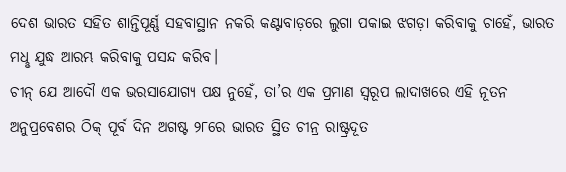ଦେଶ ଭାରତ ସହିତ ଶାନ୍ତିପୂର୍ଣ୍ଣ ସହବାସ୍ଥାନ ନକରି କଣ୍ଟାବାଡ଼ରେ ଲୁଗା ପକାଇ ଝଗଡ଼ା କରିବାକୁ ଚାହେଁ, ଭାରତ ମଧୢ ଯୁଦ୍ଧ ଆରମ୍ଭ କରିବାକୁ ପସନ୍ଦ କରିବ।
ଚୀନ୍ ଯେ ଆଦୌ ଏକ ଭରସାଯୋଗ୍ୟ ପକ୍ଷ ନୁହେଁ, ତା’ର ଏକ ପ୍ରମାଣ ସ୍ବରୂପ ଲାଦାଖରେ ଏହି ନୂତନ ଅନୁପ୍ରବେଶର ଠିକ୍ ପୂର୍ବ ଦିନ ଅଗଷ୍ଟ ୨୮ରେ ଭାରତ ସ୍ଥିତ ଚୀନ୍ର ରାଷ୍ଟ୍ରଦୂତ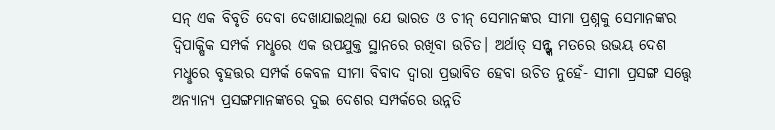ସନ୍ ଏକ ବିବୃତି ଦେବା ଦେଖାଯାଇଥିଲା ଯେ ଭାରତ ଓ ଚୀନ୍ ସେମାନଙ୍କର ସୀମା ପ୍ରଶ୍ନକୁ ସେମାନଙ୍କର ଦ୍ବିପାକ୍ଷିକ ସମ୍ପର୍କ ମଧୢରେ ଏକ ଉପଯୁକ୍ତ ସ୍ଥାନରେ ରଖିବା ଉଚିତ। ଅର୍ଥାତ୍ ସନ୍ଙ୍କ ମତରେ ଉଭୟ ଦେଶ ମଧୢରେ ବୃହତ୍ତର ସମ୍ପର୍କ କେବଳ ସୀମା ବିବାଦ ଦ୍ବାରା ପ୍ରଭାବିତ ହେବା ଉଚିତ ନୁହେଁ- ସୀମା ପ୍ରସଙ୍ଗ ସତ୍ତ୍ବେ ଅନ୍ୟାନ୍ୟ ପ୍ରସଙ୍ଗମାନଙ୍କରେ ଦୁଇ ଦେଶର ସମ୍ପର୍କରେ ଉନ୍ନତି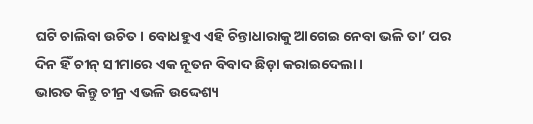ଘଟି ଚାଲିବା ଉଚିତ। ବୋଧହୁଏ ଏହି ଚିନ୍ତାଧାରାକୁ ଆଗେଇ ନେବା ଭଳି ତା’ ପର ଦିନ ହିଁ ଚୀନ୍ ସୀମାରେ ଏକ ନୂତନ ବିବାଦ ଛିଡ଼ା କରାଇଦେଲା।
ଭାରତ କିନ୍ତୁ ଚୀନ୍ର ଏଭଳି ଉଦ୍ଦେଶ୍ୟ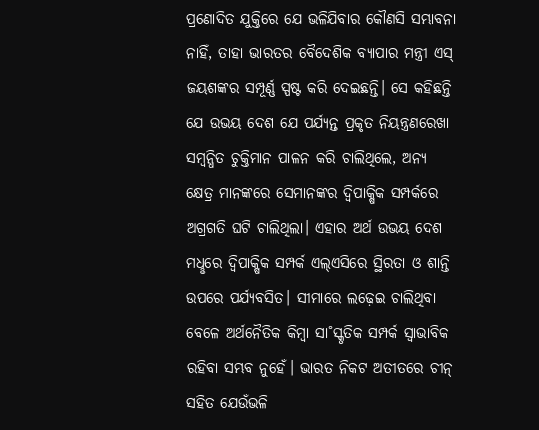ପ୍ରଣୋଦିତ ଯୁକ୍ତିରେ ଯେ ଭଳିଯିବାର କୌଣସି ସମ୍ଭାବନା ନାହିଁ, ତାହା ଭାରତର ବୈଦେଶିକ ବ୍ୟାପାର ମନ୍ତ୍ରୀ ଏସ୍ ଜୟଶଙ୍କର ସମ୍ପୂର୍ଣ୍ଣ ସ୍ପଷ୍ଟ କରି ଦେଇଛନ୍ତି। ସେ କହିଛନ୍ତି ଯେ ଉଭୟ ଦେଶ ଯେ ପର୍ଯ୍ୟନ୍ତ ପ୍ରକୃତ ନିୟନ୍ତ୍ରଣରେଖା ସମ୍ବନ୍ଧିତ ଚୁକ୍ତିମାନ ପାଳନ କରି ଚାଲିଥିଲେ, ଅନ୍ୟ କ୍ଷେତ୍ର ମାନଙ୍କରେ ସେମାନଙ୍କର ଦ୍ବିପାକ୍ଷିକ ସମ୍ପର୍କରେ ଅଗ୍ରଗତି ଘଟି ଚାଲିଥିଲା। ଏହାର ଅର୍ଥ ଉଭୟ ଦେଶ ମଧୢରେ ଦ୍ବିପାକ୍ଷିକ ସମ୍ପର୍କ ଏଲ୍ଏସିରେ ସ୍ଥିରତା ଓ ଶାନ୍ତି ଉପରେ ପର୍ଯ୍ୟବସିତ। ସୀମାରେ ଲଢ଼େଇ ଚାଲିଥିବା ବେଳେ ଅର୍ଥନୈତିକ କିମ୍ବା ସା˚ସ୍କୃତିକ ସମ୍ପର୍କ ସ୍ବାଭାବିକ ରହିବା ସମ୍ଭବ ନୁହେଁ। ଭାରତ ନିକଟ ଅତୀତରେ ଚୀନ୍ ସହିତ ଯେଉଁଭଳି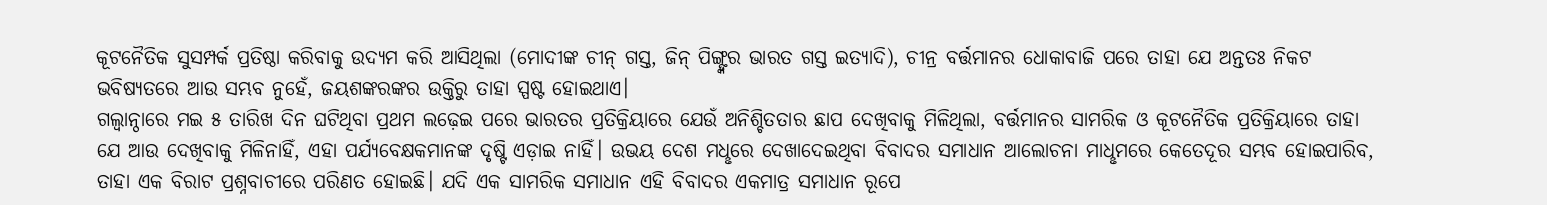କୂଟନୈତିକ ସୁସମ୍ପର୍କ ପ୍ରତିଷ୍ଠା କରିବାକୁ ଉଦ୍ୟମ କରି ଆସିଥିଲା (ମୋଦୀଙ୍କ ଚୀନ୍ ଗସ୍ତ, ଜିନ୍ ପିଙ୍ଗ୍ଙ୍କର ଭାରତ ଗସ୍ତ ଇତ୍ୟାଦି), ଚୀନ୍ର ବର୍ତ୍ତମାନର ଧୋକାବାଜି ପରେ ତାହା ଯେ ଅନ୍ତତଃ ନିକଟ ଭବିଷ୍ୟତରେ ଆଉ ସମ୍ଭବ ନୁହେଁ, ଜୟଶଙ୍କରଙ୍କର ଉକ୍ତିରୁ ତାହା ସ୍ପଷ୍ଟ ହୋଇଥାଏ।
ଗଲ୍ଵାନ୍ଠାରେ ମଇ ୫ ତାରିଖ ଦିନ ଘଟିଥିବା ପ୍ରଥମ ଲଢ଼େଇ ପରେ ଭାରତର ପ୍ରତିକ୍ରିୟାରେ ଯେଉଁ ଅନିଶ୍ଚିତତାର ଛାପ ଦେଖିବାକୁ ମିଳିଥିଲା, ବର୍ତ୍ତମାନର ସାମରିକ ଓ କୂଟନୈତିକ ପ୍ରତିକ୍ରିୟାରେ ତାହା ଯେ ଆଉ ଦେଖିବାକୁ ମିଳିନାହିଁ, ଏହା ପର୍ଯ୍ୟବେକ୍ଷକମାନଙ୍କ ଦୃଷ୍ଟି ଏଡ଼ାଇ ନାହିଁ। ଉଭୟ ଦେଶ ମଧୢରେ ଦେଖାଦେଇଥିବା ବିବାଦର ସମାଧାନ ଆଲୋଚନା ମାଧୢମରେ କେତେଦୂର ସମ୍ଭବ ହୋଇପାରିବ, ତାହା ଏକ ବିରାଟ ପ୍ରଶ୍ନବାଚୀରେ ପରିଣତ ହୋଇଛି। ଯଦି ଏକ ସାମରିକ ସମାଧାନ ଏହି ବିବାଦର ଏକମାତ୍ର ସମାଧାନ ରୂପେ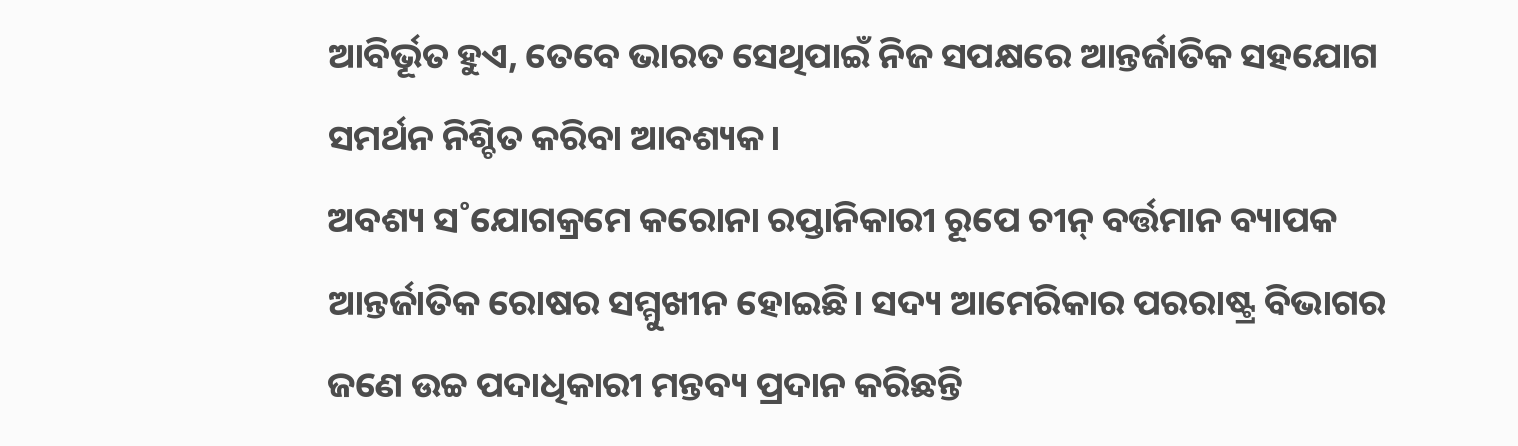ଆବିର୍ଭୂତ ହୁଏ, ତେବେ ଭାରତ ସେଥିପାଇଁ ନିଜ ସପକ୍ଷରେ ଆନ୍ତର୍ଜାତିକ ସହଯୋଗ ସମର୍ଥନ ନିଶ୍ଚିତ କରିବା ଆବଶ୍ୟକ।
ଅବଶ୍ୟ ସ˚ଯୋଗକ୍ରମେ କରୋନା ରପ୍ତାନିକାରୀ ରୂପେ ଚୀନ୍ ବର୍ତ୍ତମାନ ବ୍ୟାପକ ଆନ୍ତର୍ଜାତିକ ରୋଷର ସମ୍ମୁଖୀନ ହୋଇଛି। ସଦ୍ୟ ଆମେରିକାର ପରରାଷ୍ଟ୍ର ବିଭାଗର ଜଣେ ଉଚ୍ଚ ପଦାଧିକାରୀ ମନ୍ତବ୍ୟ ପ୍ରଦାନ କରିଛନ୍ତି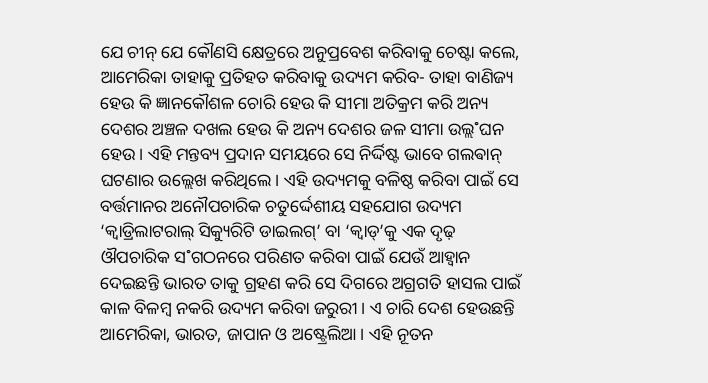ଯେ ଚୀନ୍ ଯେ କୌଣସି କ୍ଷେତ୍ରରେ ଅନୁପ୍ରବେଶ କରିବାକୁ ଚେଷ୍ଟା କଲେ, ଆମେରିକା ତାହାକୁ ପ୍ରତିହତ କରିବାକୁ ଉଦ୍ୟମ କରିବ- ତାହା ବାଣିଜ୍ୟ ହେଉ କି ଜ୍ଞାନକୌଶଳ ଚୋରି ହେଉ କି ସୀମା ଅତିକ୍ରମ କରି ଅନ୍ୟ ଦେଶର ଅଞ୍ଚଳ ଦଖଲ ହେଉ କି ଅନ୍ୟ ଦେଶର ଜଳ ସୀମା ଉଲ୍ଲ˚ଘନ ହେଉ। ଏହି ମନ୍ତବ୍ୟ ପ୍ରଦାନ ସମୟରେ ସେ ନିର୍ଦ୍ଦିଷ୍ଟ ଭାବେ ଗଲଵାନ୍ ଘଟଣାର ଉଲ୍ଲେଖ କରିଥିଲେ। ଏହି ଉଦ୍ୟମକୁ ବଳିଷ୍ଠ କରିବା ପାଇଁ ସେ ବର୍ତ୍ତମାନର ଅନୌପଚାରିକ ଚତୁର୍ଦ୍ଦେଶୀୟ ସହଯୋଗ ଉଦ୍ୟମ ‘କ୍ବାଡ୍ରିଲାଟରାଲ୍ ସିକ୍ୟୁରିଟି ଡାଇଲଗ୍’ ବା ‘କ୍ବାଡ୍’କୁ ଏକ ଦୃଢ଼ ଔପଚାରିକ ସ˚ଗଠନରେ ପରିଣତ କରିବା ପାଇଁ ଯେଉଁ ଆହ୍ବାନ ଦେଇଛନ୍ତି ଭାରତ ତାକୁ ଗ୍ରହଣ କରି ସେ ଦିଗରେ ଅଗ୍ରଗତି ହାସଲ ପାଇଁ କାଳ ବିଳମ୍ବ ନକରି ଉଦ୍ୟମ କରିବା ଜରୁରୀ। ଏ ଚାରି ଦେଶ ହେଉଛନ୍ତି ଆମେରିକା, ଭାରତ, ଜାପାନ ଓ ଅଷ୍ଟ୍ରେଲିଆ। ଏହି ନୂତନ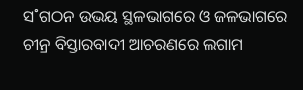ସ˚ଗଠନ ଉଭୟ ସ୍ଥଳଭାଗରେ ଓ ଜଳଭାଗରେ ଚୀନ୍ର ବିସ୍ତାରବାଦୀ ଆଚରଣରେ ଲଗାମ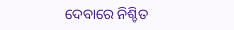ଦେବାରେ ନିଶ୍ଚିତ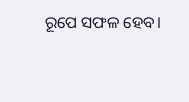ରୂପେ ସଫଳ ହେବ।